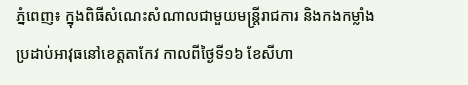ភ្នំពេញ៖ ក្នុងពិធីសំណេះសំណាលជាមួយមន្ត្រីរាជការ និងកងកម្លាំងប្រដាប់អាវុធនៅខេត្តតាកែវ កាលពីថ្ងៃទី១៦ ខែសីហា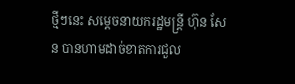ថ្មីៗនេះ សម្ដេចនាយករដ្ឋមន្ត្រី ហ៊ុន សែន បានហាមដាច់ខាតការជួល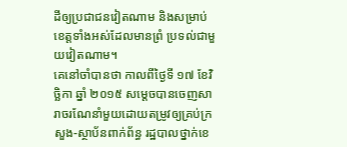ដីឲ្យប្រជាជនវៀតណាម និងសម្រាប់ខេត្តទាំងអស់ដែលមានព្រំ ប្រទល់ជាមួយវៀតណាម។
គេនៅចាំបានថា កាលពីថ្ងៃទី ១៧ ខែវិច្ឆិកា ឆ្នាំ ២០១៥ សម្ដេចបានចេញសារាចរណែនាំមួយដោយតម្រូវឲ្យគ្រប់ក្រសួង-ស្ថាប័នពាក់ព័ន្ធ រដ្ឋបាលថ្នាក់ខេ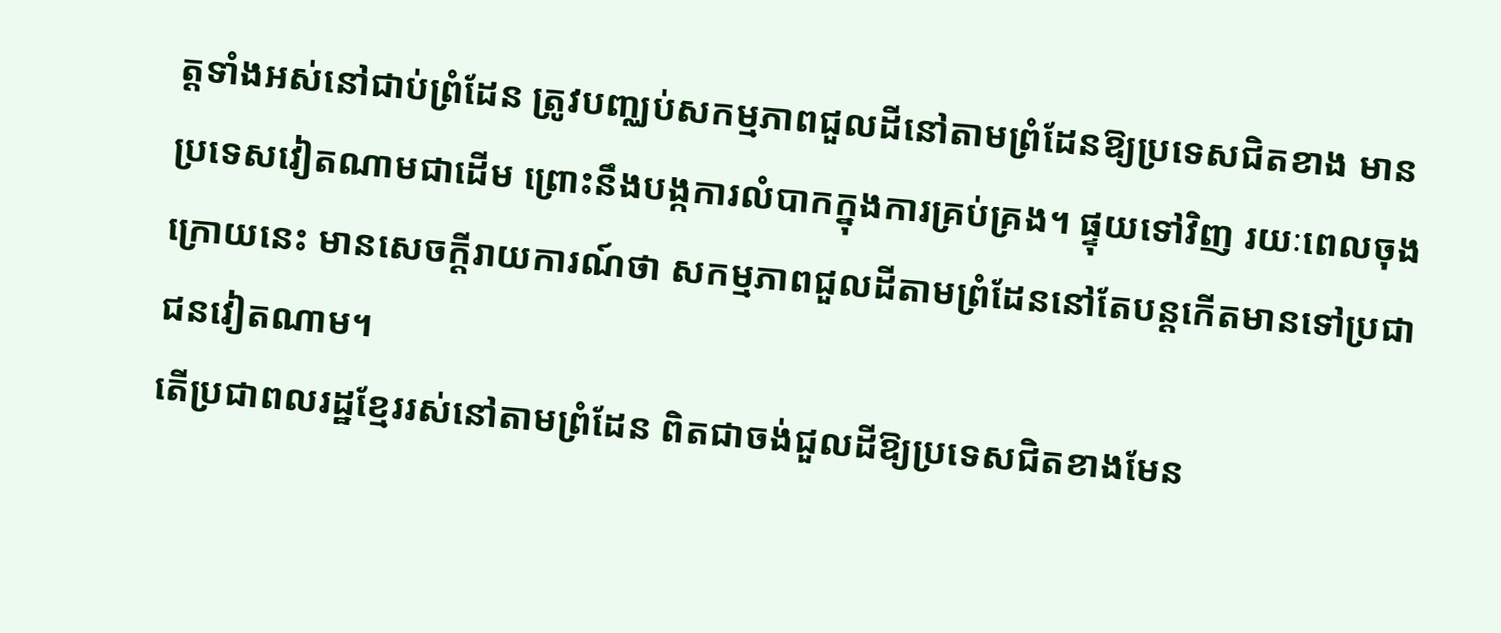ត្ដទាំងអស់នៅជាប់ព្រំដែន ត្រូវបញ្ឈប់សកម្មភាពជួលដីនៅតាមព្រំដែនឱ្យប្រទេសជិតខាង មានប្រទេសវៀតណាមជាដើម ព្រោះនឹងបង្កការលំបាកក្នុងការគ្រប់គ្រង។ ផ្ទុយទៅវិញ រយៈពេលចុងក្រោយនេះ មានសេចក្ដីរាយការណ៍ថា សកម្មភាពជួលដីតាមព្រំដែននៅតែបន្តកើតមានទៅប្រជាជនវៀតណាម។
តើប្រជាពលរដ្ឋខ្មែររស់នៅតាមព្រំដែន ពិតជាចង់ជួលដីឱ្យប្រទេសជិតខាងមែន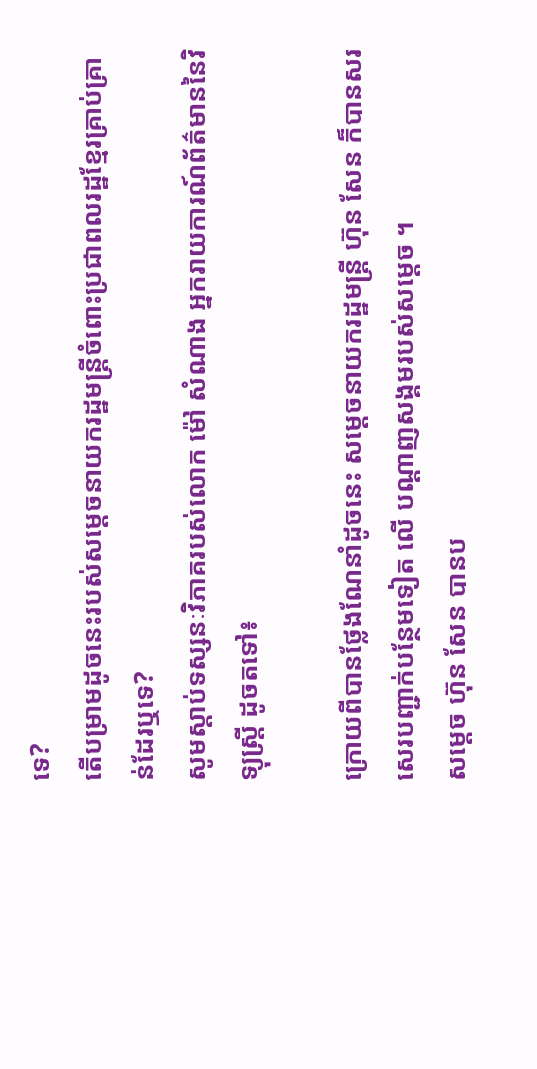ទេ?
តើបម្រាមដូចនេះរបស់សម្ដេចនាយករដ្ឋមន្ត្រីចំពោះប្រជាពលរដ្ឋខ្មែរគ្រាប់គ្រាន់ដែរឬទេ?
សូមស្តាប់ទស្សនៈវិភាគរបស់លោក ម៉ៅ សំណាង អ្នករាយការណ៍ព័ត៌មាននៃវិទ្យុស្ត្រី ដូចតទៅ៖

ក្រោយពីបានថ្លែងណែនាំដូចនេះ សម្ដេចនាយករដ្ឋមន្ត្រី ហ៊ុន សែន ក៏បានសរសេរបញ្ជាក់បន្ថែមទៀត លើ បណ្ដាញសង្គមរបស់សម្ដេច ។
សម្តេច ហ៊ុន សែន បានប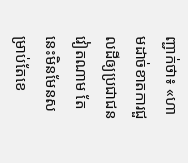ញ្ជាក់ថា៖ «ហាមដាច់ខាតការជួលដីឲ្យប្រជាជនវៀតណាម តែនេះមិនមែនសម្រាប់តែខេ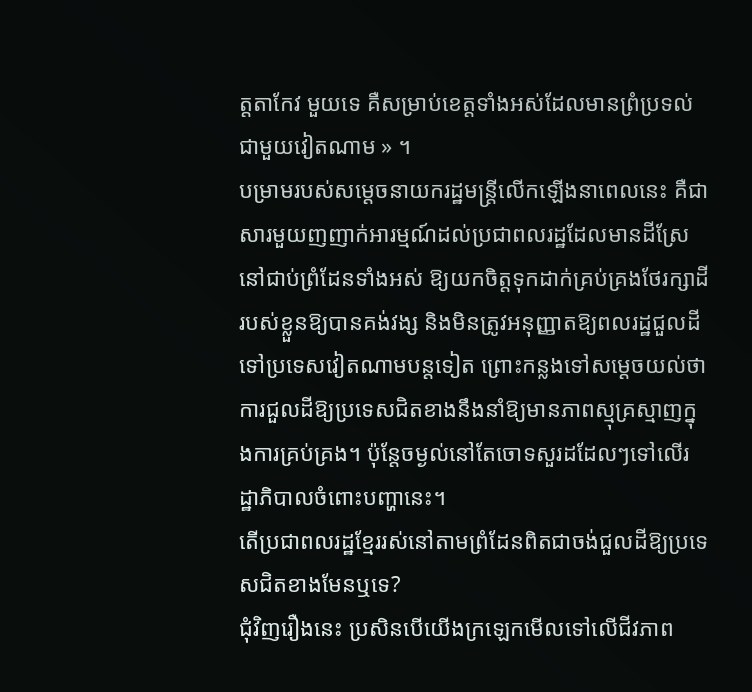ត្តតាកែវ មួយទេ គឺសម្រាប់ខេត្តទាំងអស់ដែលមានព្រំប្រទល់ជាមួយវៀតណាម » ។
បម្រាមរបស់សម្ដេចនាយករដ្ឋមន្ត្រីលើកឡើងនាពេលនេះ គឺជាសារមួយញញាក់អារម្មណ៍ដល់ប្រជាពលរដ្ឋដែលមានដីស្រែនៅជាប់ព្រំដែនទាំងអស់ ឱ្យយកចិត្តទុកដាក់គ្រប់គ្រងថែរក្សាដីរបស់ខ្លួនឱ្យបានគង់វង្ស និងមិនត្រូវអនុញ្ញាតឱ្យពលរដ្ឋជួលដីទៅប្រទេសវៀតណាមបន្តទៀត ព្រោះកន្លងទៅសម្ដេចយល់ថា ការជួលដីឱ្យប្រទេសជិតខាងនឹងនាំឱ្យមានភាពស្មុគ្រស្មាញក្នុងការគ្រប់គ្រង។ ប៉ុន្តែចម្ងល់នៅតែចោទសួរដដែលៗទៅលើរដ្ឋាភិបាលចំពោះបញ្ហានេះ។
តើប្រជាពលរដ្ឋខ្មែររស់នៅតាមព្រំដែនពិតជាចង់ជួលដីឱ្យប្រទេសជិតខាងមែនឬទេ?
ជុំវិញរឿងនេះ ប្រសិនបើយើងក្រឡេកមើលទៅលើជីវភាព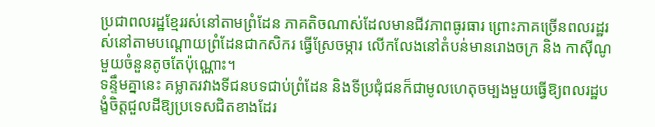ប្រជាពលរដ្ឋខ្មែររស់នៅតាមព្រំដែន ភាគតិចណាស់ដែលមានជីវភាពធូរធារ ព្រោះភាគច្រើនពលរដ្ឋរស់នៅតាមបណ្តោយព្រំដែនជាកសិករ ធ្វើស្រែចម្ការ លើកលែងនៅតំបន់មានរោងចក្រ និង កាស៊ីណូមួយចំនួនតូចតែប៉ុណ្ណោះ។
ទន្ទឹមគ្នានេះ គម្លាតរវាងទីជនបទជាប់ព្រំដែន និងទីប្រជុំជនក៏ជាមូលហេតុចម្បងមួយធ្វើឱ្យពលរដ្ឋបង្ខំចិត្តជួលដីឱ្យប្រទេសជិតខាងដែរ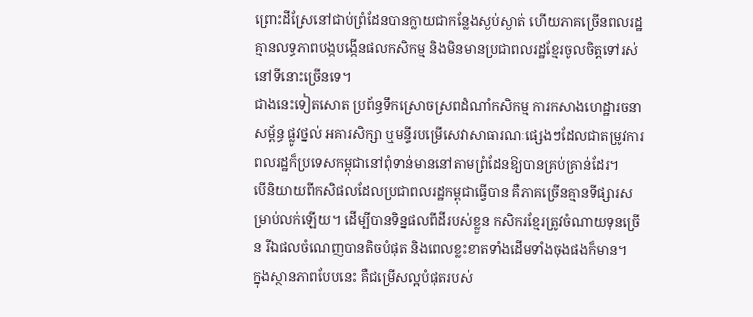ព្រោះដីស្រែនៅជាប់ព្រំដែនបានក្លាយជាកន្លែងស្ងប់ស្ងាត់ ហើយភាគច្រើនពលរដ្ឋគ្មានលទ្ធភាពបង្កបង្កើនផលកសិកម្ម និងមិនមានប្រជាពលរដ្ឋខ្មែរចូលចិត្តទៅរស់នៅទីនោះច្រើនទេ។
ជាងនេះទៀតសោត ប្រព័ន្ធទឹកស្រោចស្រពដំណាំកសិកម្ម ការកសាងហេដ្ឋារចនាសម្ព័ន្ធ ផ្លូវថ្នល់ អគារសិក្សា ឬមន្ទីរបម្រើសេវាសាធារណៈផ្សេងៗដែលជាតម្រូវការពលរដ្ឋក៏ប្រទេសកម្ពុជានៅពុំទាន់មាននៅតាមព្រំដែនឱ្យបានគ្រប់គ្រាន់ដែរ។
បើនិយាយពីកសិផលដែលប្រជាពលរដ្ឋកម្ពុជាធ្វើបាន គឺភាគច្រើនគ្មានទីផ្សារសម្រាប់លក់ឡើយ។ ដើម្បីបានទិន្នផលពីដីរបស់ខ្លួន កសិករខ្មែរត្រូវចំណាយទុនច្រើន រីឯផលចំណេញបានតិចបំផុត និងពេលខ្លះខាតទាំងដើមទាំងចុងផងក៏មាន។
ក្នុងស្ថានភាពបែបនេះ គឺជម្រើសល្អបំផុតរបស់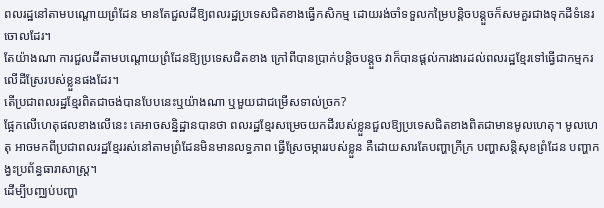ពលរដ្ឋនៅតាមបណ្តោយព្រំដែន មានតែជួលដីឱ្យពលរដ្ឋប្រទេសជិតខាងធ្វើកសិកម្ម ដោយរង់ចាំទទួលកម្រៃបន្តិចបន្តួចក៏សមគួរជាងទុកដីទំនេរចោលដែរ។
តែយ៉ាងណា ការជួលដីតាមបណ្តោយព្រំដែនឱ្យប្រទេសជិតខាង ក្រៅពីបានប្រាក់បន្តិចបន្តួច វាក៏បានផ្តល់ការងារដល់ពលរដ្ឋខ្មែរទៅធ្វើជាកម្មករលើដីស្រែរបស់ខ្លួនផងដែរ។
តើប្រជាពលរដ្ឋខ្មែរពិតជាចង់បានបែបនេះឬយ៉ាងណា ឬមួយជាជម្រើសទាល់ច្រក?
ផ្អែកលើហេតុផលខាងលើនេះ គេអាចសន្និដ្ឋានបានថា ពលរដ្ឋខ្មែរសម្រេចយកដីរបស់ខ្លួនជួលឱ្យប្រទេសជិតខាងពិតជាមានមូលហេតុ។ មូលហេតុ អាចមកពីប្រជាពលរដ្ឋខ្មែររស់នៅតាមព្រំដែនមិនមានលទ្ធភាព ធ្វើស្រែចម្ការរបស់ខ្លួន គឺដោយសារតែបញ្ហាក្រីក្រ បញ្ហាសន្តិសុខព្រំដែន បញ្ហាកង្វះប្រព័ន្ធធារាសាស្ត្រ។
ដើម្បីបញ្ឈប់បញ្ហា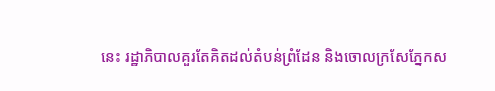នេះ រដ្ឋាភិបាលគួរតែគិតដល់តំបន់ព្រំដែន និងចោលក្រសែភ្នែកស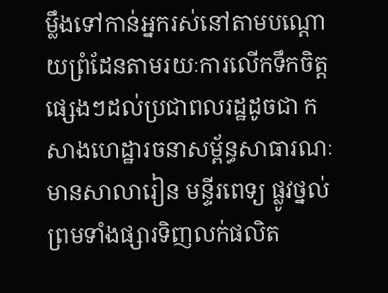ម្លឹងទៅកាន់អ្នករស់នៅតាមបណ្តោយព្រំដែនតាមរយៈការលើកទឹកចិត្តផ្សេងៗដល់ប្រជាពលរដ្ឋដូចជា កសាងហេដ្ឋារចនាសម្ព័ន្ធសាធារណៈ មានសាលារៀន មន្ទីរពេទ្យ ផ្លូវថ្នល់ ព្រមទាំងផ្សារទិញលក់ផលិត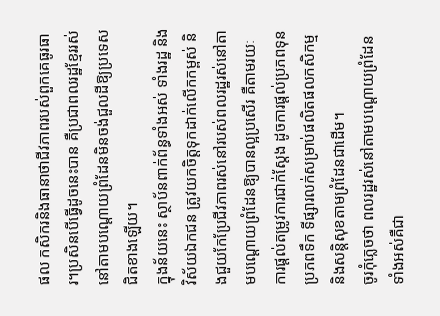ផល កសិករនិងធានាថាជីវភាពរបស់ពួកគេធូរធារ។ប្រសិនបើធ្វើដូចនេះបាន គឺប្រជាពលរដ្ឋខ្មែររស់នៅតាមបណ្តោយព្រំដែនមិនចង់ជួលដីឱ្យប្រទេសជិតខាងឡើយ។
ក្នុងន័យនេះ ស្ថាប័នពាក់ព័ន្ធទាំងអស់ ទាំងរដ្ឋ និងវិស័យឯកជន ត្រូវយកចិត្តទុកដាក់លើកកម្ពស់ និងជួយកែប្រែជីវភាពរស់នៅរបស់ពលរដ្ឋរស់នៅតាមបណ្ដោយព្រំដែនឱ្យបានល្អប្រសើរ គឺតាមរយៈការផ្តល់តម្រូវការជាក់ស្តែង ដូចការផ្តល់ប្រភពទុន ប្រភពទឹក ទីផ្សារលក់សម្រាប់ផលិតផលកសិកម្ម និងសន្តិសុខតាមព្រំដែនជាដើម។
ចូរកុំភ្លេចថា ពលរដ្ឋរស់នៅតាមបណ្តោយព្រំដែនទាំងអស់គឺជា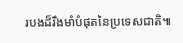របងដ៏រឹងមាំបំផុតនៃប្រទេសជាតិ៕